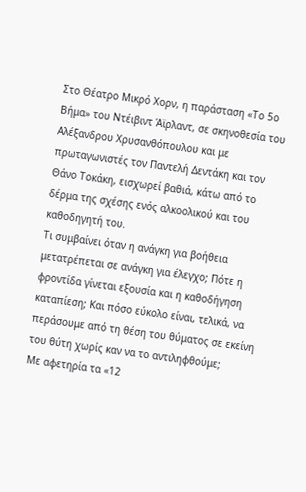Στο Θέατρο Μικρό Χορν, η παράσταση «Το 5ο Βήμα» του Ντέιβιντ Άϊρλαντ, σε σκηνοθεσία του Αλέξανδρου Χρυσανθόπουλου και με πρωταγωνιστές τον Παντελή Δεντάκη και τον Θάνο Τοκάκη, εισχωρεί βαθιά, κάτω από το δέρμα της σχέσης ενός αλκοολικού και του καθοδηγητή του.
Τι συμβαίνει όταν η ανάγκη για βοήθεια μετατρέπεται σε ανάγκη για έλεγχο; Πότε η φροντίδα γίνεται εξουσία και η καθοδήγηση καταπίεση; Και πόσο εύκολο είναι, τελικά, να περάσουμε από τη θέση του θύματος σε εκείνη του θύτη χωρίς καν να το αντιληφθούμε;
Με αφετηρία τα «12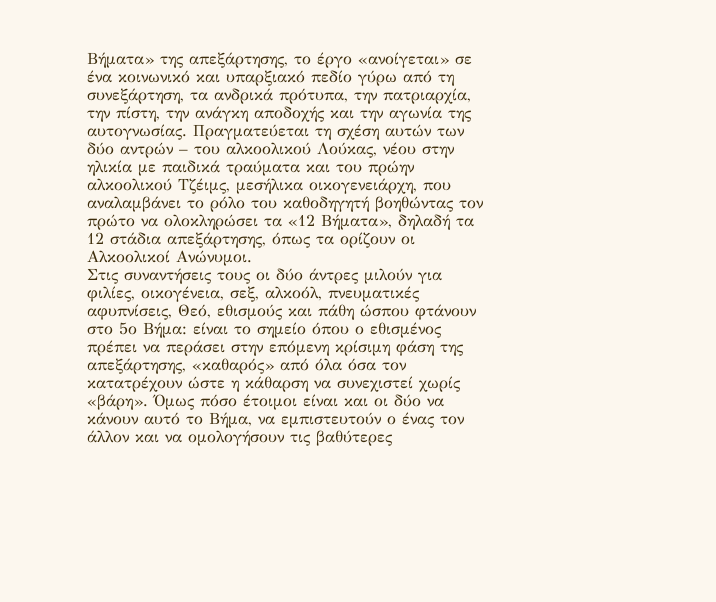Βήματα» της απεξάρτησης, το έργο «ανοίγεται» σε ένα κοινωνικό και υπαρξιακό πεδίο γύρω από τη συνεξάρτηση, τα ανδρικά πρότυπα, την πατριαρχία, την πίστη, την ανάγκη αποδοχής και την αγωνία της αυτογνωσίας. Πραγματεύεται τη σχέση αυτών των δύο αντρών – του αλκοολικού Λούκας, νέου στην ηλικία με παιδικά τραύματα και του πρώην αλκοολικού Τζέιμς, μεσήλικα οικογενειάρχη, που αναλαμβάνει το ρόλο του καθοδηγητή βοηθώντας τον πρώτο να ολοκληρώσει τα «12 Βήματα», δηλαδή τα 12 στάδια απεξάρτησης, όπως τα ορίζουν οι Αλκοολικοί Ανώνυμοι.
Στις συναντήσεις τους οι δύο άντρες μιλούν για φιλίες, οικογένεια, σεξ, αλκοόλ, πνευματικές αφυπνίσεις, Θεό, εθισμούς και πάθη ώσπου φτάνουν στο 5ο Βήμα: είναι το σημείο όπου ο εθισμένος πρέπει να περάσει στην επόμενη κρίσιμη φάση της απεξάρτησης, «καθαρός» από όλα όσα τον κατατρέχουν ώστε η κάθαρση να συνεχιστεί χωρίς «βάρη». Όμως πόσο έτοιμοι είναι και οι δύο να κάνουν αυτό το Βήμα, να εμπιστευτούν ο ένας τον άλλον και να ομολογήσουν τις βαθύτερες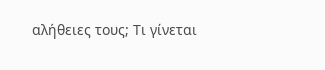αλήθειες τους; Τι γίνεται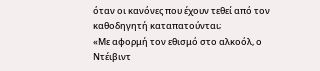όταν οι κανόνες που έχουν τεθεί από τον καθοδηγητή καταπατούνται;
«Με αφορμή τον εθισμό στο αλκοόλ, ο Ντέιβιντ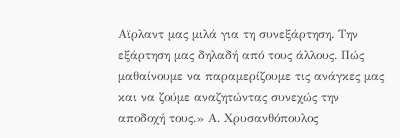Αϊρλαντ μας μιλά για τη συνεξάρτηση. Την εξάρτηση μας δηλαδή από τους άλλους. Πώς μαθαίνουμε να παραμερίζουμε τις ανάγκες μας και να ζούμε αναζητώντας συνεχώς την αποδοχή τους.» Α. Χρυσανθόπουλος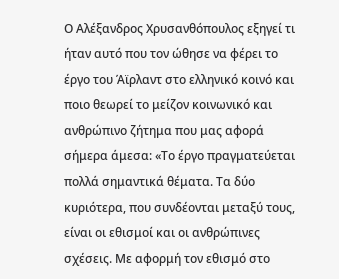Ο Αλέξανδρος Χρυσανθόπουλος εξηγεί τι ήταν αυτό που τον ώθησε να φέρει το έργο του Άϊρλαντ στο ελληνικό κοινό και ποιο θεωρεί το μείζον κοινωνικό και ανθρώπινο ζήτημα που μας αφορά σήμερα άμεσα: «Το έργο πραγματεύεται πολλά σημαντικά θέματα. Τα δύο κυριότερα, που συνδέονται μεταξύ τους, είναι οι εθισμοί και οι ανθρώπινες σχέσεις. Με αφορμή τον εθισμό στο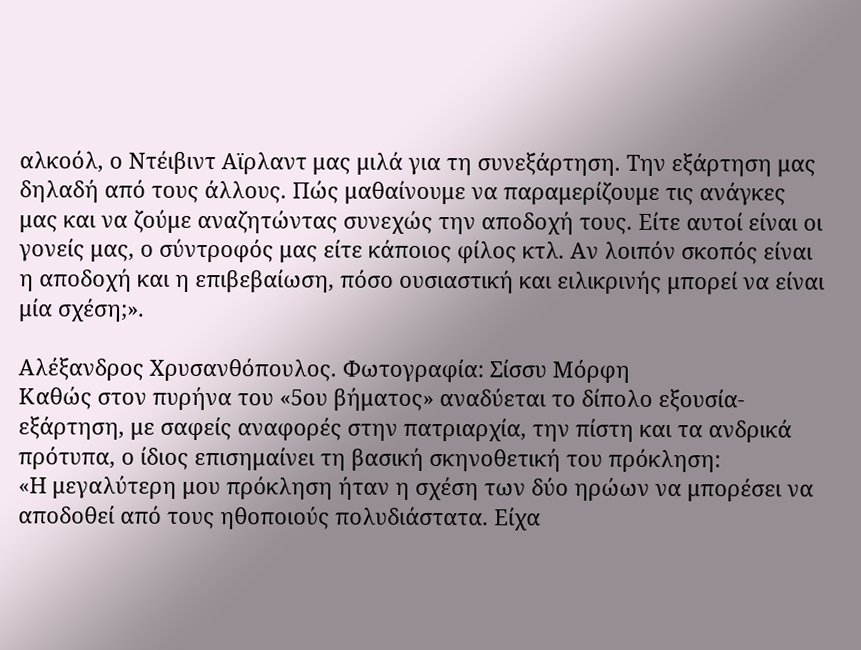αλκοόλ, ο Ντέιβιντ Αϊρλαντ μας μιλά για τη συνεξάρτηση. Την εξάρτηση μας δηλαδή από τους άλλους. Πώς μαθαίνουμε να παραμερίζουμε τις ανάγκες μας και να ζούμε αναζητώντας συνεχώς την αποδοχή τους. Είτε αυτοί είναι οι γονείς μας, ο σύντροφός μας είτε κάποιος φίλος κτλ. Αν λοιπόν σκοπός είναι η αποδοχή και η επιβεβαίωση, πόσο ουσιαστική και ειλικρινής μπορεί να είναι μία σχέση;».

Αλέξανδρος Χρυσανθόπουλος. Φωτογραφία: Σίσσυ Μόρφη
Καθώς στον πυρήνα του «5ου βήματος» αναδύεται το δίπολο εξουσία-εξάρτηση, με σαφείς αναφορές στην πατριαρχία, την πίστη και τα ανδρικά πρότυπα, ο ίδιος επισημαίνει τη βασική σκηνοθετική του πρόκληση:
«Η μεγαλύτερη μου πρόκληση ήταν η σχέση των δύο ηρώων να μπορέσει να αποδοθεί από τους ηθοποιούς πολυδιάστατα. Είχα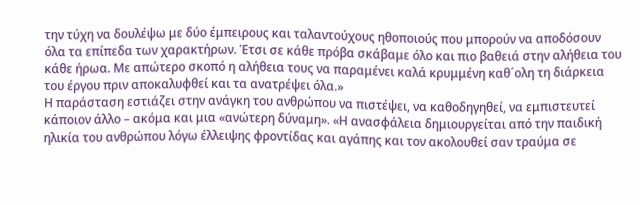την τύχη να δουλέψω με δύο έμπειρους και ταλαντούχους ηθοποιούς που μπορούν να αποδόσουν όλα τα επίπεδα των χαρακτήρων. Έτσι σε κάθε πρόβα σκάβαμε όλο και πιο βαθειά στην αλήθεια του κάθε ήρωα. Με απώτερο σκοπό η αλήθεια τους να παραμένει καλά κρυμμένη καθ´ολη τη διάρκεια του έργου πριν αποκαλυφθεί και τα ανατρέψει όλα.»
Η παράσταση εστιάζει στην ανάγκη του ανθρώπου να πιστέψει, να καθοδηγηθεί, να εμπιστευτεί κάποιον άλλο – ακόμα και μια «ανώτερη δύναμη». «Η ανασφάλεια δημιουργείται από την παιδική ηλικία του ανθρώπου λόγω έλλειψης φροντίδας και αγάπης και τον ακολουθεί σαν τραύμα σε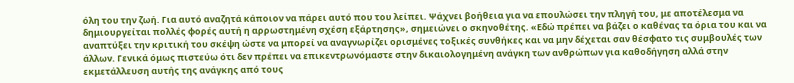όλη του την ζωή. Για αυτό αναζητά κάποιον να πάρει αυτό που του λείπει. Ψάχνει βοήθεια για να επουλώσει την πληγή του, με αποτέλεσμα να δημιουργείται πολλές φορές αυτή η αρρωστημένη σχέση εξάρτησης», σημειώνει ο σκηνοθέτης. «Εδώ πρέπει να βάζει ο καθένας τα όρια του και να αναπτύξει την κριτική του σκέψη ώστε να μπορεί να αναγνωρίζει ορισμένες τοξικές συνθήκες και να μην δέχεται σαν θέσφατο τις συμβουλές των άλλων. Γενικά όμως πιστεύω ότι δεν πρέπει να επικεντρωνόμαστε στην δικαιολογημένη ανάγκη των ανθρώπων για καθοδήγηση αλλά στην εκμετάλλευση αυτής της ανάγκης από τους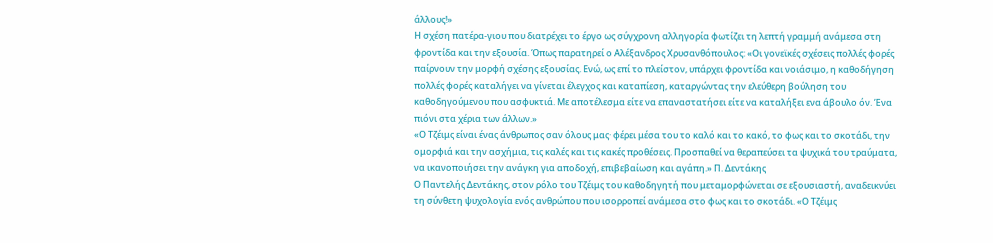άλλους!»
Η σχέση πατέρα-γιου που διατρέχει το έργο ως σύγχρονη αλληγορία φωτίζει τη λεπτή γραμμή ανάμεσα στη φροντίδα και την εξουσία. Όπως παρατηρεί ο Αλέξανδρος Χρυσανθόπουλος: «Οι γονεϊκές σχέσεις πολλές φορές παίρνουν την μορφή σχέσης εξουσίας. Ενώ, ως επί το πλείστον, υπάρχει φροντίδα και νοιάσιμο, η καθοδήγηση πολλές φορές καταλήγει να γίνεται έλεγχος και καταπίεση, καταργώντας την ελεύθερη βούληση του καθοδηγούμενου που ασφυκτιά. Με αποτέλεσμα είτε να επαναστατήσει είτε να καταλήξει ενα άβουλο όν. Ένα πιόνι στα χέρια των άλλων.»
«Ο Τζέιμς είναι ένας άνθρωπος σαν όλους μας· φέρει μέσα του το καλό και το κακό, το φως και το σκοτάδι, την ομορφιά και την ασχήμια, τις καλές και τις κακές προθέσεις. Προσπαθεί να θεραπεύσει τα ψυχικά του τραύματα, να ικανοποιήσει την ανάγκη για αποδοχή, επιβεβαίωση και αγάπη.» Π. Δεντάκης
Ο Παντελής Δεντάκης, στον ρόλο του Τζέιμς του καθοδηγητή που μεταμορφώνεται σε εξουσιαστή, αναδεικνύει τη σύνθετη ψυχολογία ενός ανθρώπου που ισορροπεί ανάμεσα στο φως και το σκοτάδι. «Ο Τζέιμς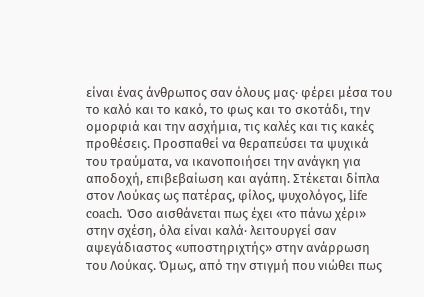είναι ένας άνθρωπος σαν όλους μας· φέρει μέσα του το καλό και το κακό, το φως και το σκοτάδι, την ομορφιά και την ασχήμια, τις καλές και τις κακές προθέσεις. Προσπαθεί να θεραπεύσει τα ψυχικά του τραύματα, να ικανοποιήσει την ανάγκη για αποδοχή, επιβεβαίωση και αγάπη. Στέκεται δίπλα στον Λούκας ως πατέρας, φίλος, ψυχολόγος, life coach. Όσο αισθάνεται πως έχει «το πάνω χέρι» στην σχέση, όλα είναι καλά· λειτουργεί σαν αψεγάδιαστος «υποστηριχτής» στην ανάρρωση του Λούκας. Όμως, από την στιγμή που νιώθει πως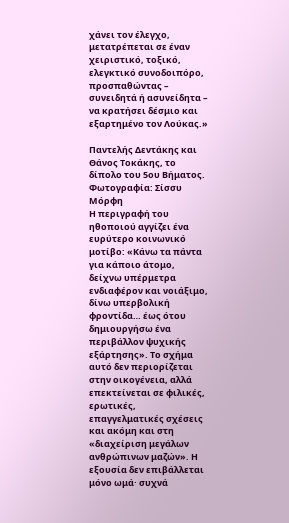χάνει τον έλεγχο, μετατρέπεται σε έναν χειριστικό, τοξικό, ελεγκτικό συνοδοιπόρο, προσπαθώντας – συνειδητά ή ασυνείδητα – να κρατήσει δέσμιο και εξαρτημένο τον Λούκας.»

Παντελής Δεντάκης και Θάνος Τοκάκης, το δίπολο του 5ου Βήματος. Φωτογραφία: Σίσσυ Μόρφη
Η περιγραφή του ηθοποιού αγγίζει ένα ευρύτερο κοινωνικό μοτίβο: «Κάνω τα πάντα για κάποιο άτομο, δείχνω υπέρμετρα ενδιαφέρον και νοιάξιμο, δίνω υπερβολική φροντίδα… έως ότου δημιουργήσω ένα περιβάλλον ψυχικής εξάρτησης». Το σχήμα αυτό δεν περιορίζεται στην οικογένεια, αλλά επεκτείνεται σε φιλικές, ερωτικές, επαγγελματικές σχέσεις και ακόμη και στη «διαχείριση μεγάλων ανθρώπινων μαζών». Η εξουσία δεν επιβάλλεται μόνο ωμά· συχνά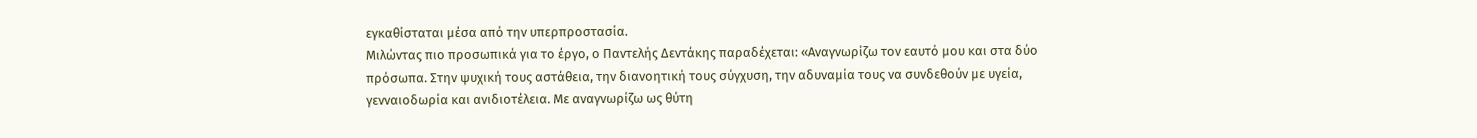εγκαθίσταται μέσα από την υπερπροστασία.
Μιλώντας πιο προσωπικά για το έργο, ο Παντελής Δεντάκης παραδέχεται: «Αναγνωρίζω τον εαυτό μου και στα δύο πρόσωπα. Στην ψυχική τους αστάθεια, την διανοητική τους σύγχυση, την αδυναμία τους να συνδεθούν με υγεία, γενναιοδωρία και ανιδιοτέλεια. Με αναγνωρίζω ως θύτη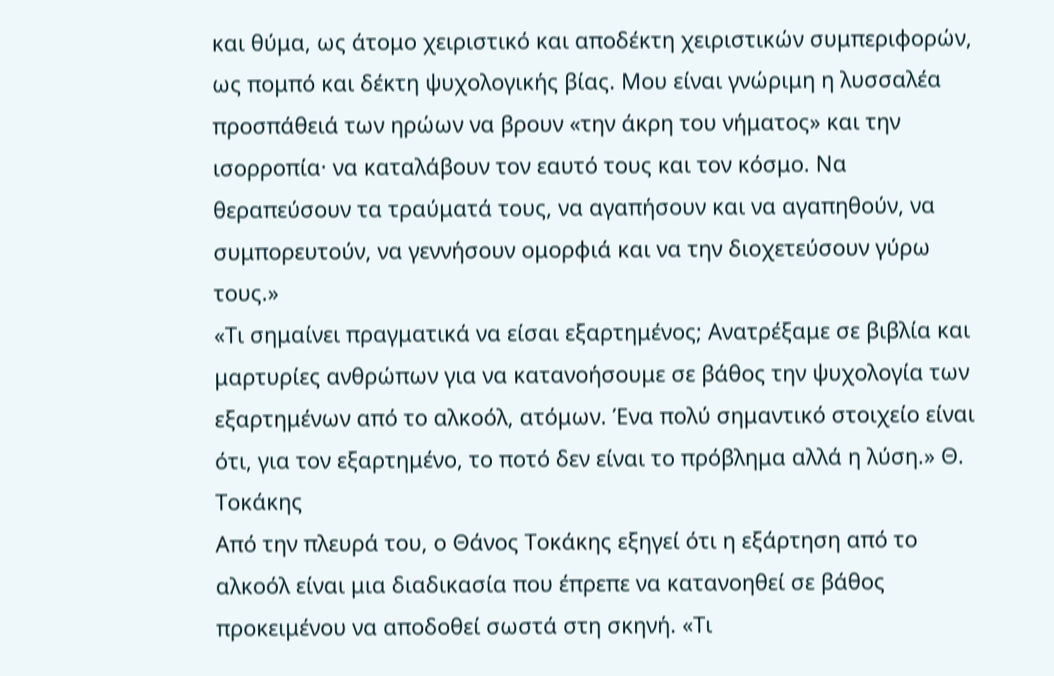και θύμα, ως άτομο χειριστικό και αποδέκτη χειριστικών συμπεριφορών, ως πομπό και δέκτη ψυχολογικής βίας. Μου είναι γνώριμη η λυσσαλέα προσπάθειά των ηρώων να βρουν «την άκρη του νήματος» και την ισορροπία· να καταλάβουν τον εαυτό τους και τον κόσμο. Να θεραπεύσουν τα τραύματά τους, να αγαπήσουν και να αγαπηθούν, να συμπορευτούν, να γεννήσουν ομορφιά και να την διοχετεύσουν γύρω τους.»
«Τι σημαίνει πραγματικά να είσαι εξαρτημένος; Ανατρέξαμε σε βιβλία και μαρτυρίες ανθρώπων για να κατανοήσουμε σε βάθος την ψυχολογία των εξαρτημένων από το αλκοόλ, ατόμων. Ένα πολύ σημαντικό στοιχείο είναι ότι, για τον εξαρτημένο, το ποτό δεν είναι το πρόβλημα αλλά η λύση.» Θ. Τοκάκης
Από την πλευρά του, ο Θάνος Τοκάκης εξηγεί ότι η εξάρτηση από το αλκοόλ είναι μια διαδικασία που έπρεπε να κατανοηθεί σε βάθος προκειμένου να αποδοθεί σωστά στη σκηνή. «Τι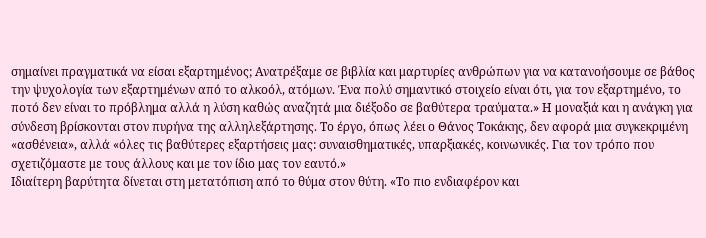σημαίνει πραγματικά να είσαι εξαρτημένος; Ανατρέξαμε σε βιβλία και μαρτυρίες ανθρώπων για να κατανοήσουμε σε βάθος την ψυχολογία των εξαρτημένων από το αλκοόλ, ατόμων. Ένα πολύ σημαντικό στοιχείο είναι ότι, για τον εξαρτημένο, το ποτό δεν είναι το πρόβλημα αλλά η λύση καθώς αναζητά μια διέξοδο σε βαθύτερα τραύματα.» Η μοναξιά και η ανάγκη για σύνδεση βρίσκονται στον πυρήνα της αλληλεξάρτησης. Το έργο, όπως λέει ο Θάνος Τοκάκης, δεν αφορά μια συγκεκριμένη «ασθένεια», αλλά «όλες τις βαθύτερες εξαρτήσεις μας: συναισθηματικές, υπαρξιακές, κοινωνικές. Για τον τρόπο που σχετιζόμαστε με τους άλλους και με τον ίδιο μας τον εαυτό.»
Ιδιαίτερη βαρύτητα δίνεται στη μετατόπιση από το θύμα στον θύτη. «Το πιο ενδιαφέρον και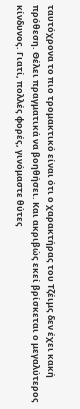ταυτόχρονα το πιο τρομακτικό είναι ότι ο χαρακτήρας του Τζέιμς δεν έχει κακή πρόθεση. Θέλει πραγματικά να βοηθήσει. Και ακριβώς εκεί βρίσκεται ο μεγαλύτερος κίνδυνος. Γιατί, πολλές φορές, γινόμαστε θύτες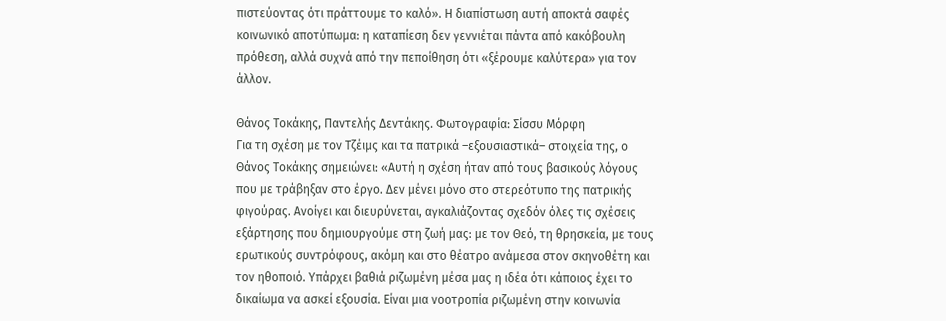πιστεύοντας ότι πράττουμε το καλό». Η διαπίστωση αυτή αποκτά σαφές κοινωνικό αποτύπωμα: η καταπίεση δεν γεννιέται πάντα από κακόβουλη πρόθεση, αλλά συχνά από την πεποίθηση ότι «ξέρουμε καλύτερα» για τον άλλον.

Θάνος Τοκάκης, Παντελής Δεντάκης. Φωτογραφία: Σίσσυ Μόρφη
Για τη σχέση με τον Τζέιμς και τα πατρικά –εξουσιαστικά– στοιχεία της, ο Θάνος Τοκάκης σημειώνει: «Αυτή η σχέση ήταν από τους βασικούς λόγους που με τράβηξαν στο έργο. Δεν μένει μόνο στο στερεότυπο της πατρικής φιγούρας. Ανοίγει και διευρύνεται, αγκαλιάζοντας σχεδόν όλες τις σχέσεις εξάρτησης που δημιουργούμε στη ζωή μας: με τον Θεό, τη θρησκεία, με τους ερωτικούς συντρόφους, ακόμη και στο θέατρο ανάμεσα στον σκηνοθέτη και τον ηθοποιό. Υπάρχει βαθιά ριζωμένη μέσα μας η ιδέα ότι κάποιος έχει το δικαίωμα να ασκεί εξουσία. Είναι μια νοοτροπία ριζωμένη στην κοινωνία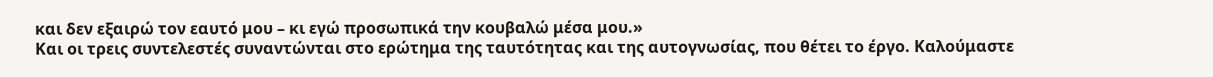και δεν εξαιρώ τον εαυτό μου – κι εγώ προσωπικά την κουβαλώ μέσα μου.»
Και οι τρεις συντελεστές συναντώνται στο ερώτημα της ταυτότητας και της αυτογνωσίας, που θέτει το έργο. Καλούμαστε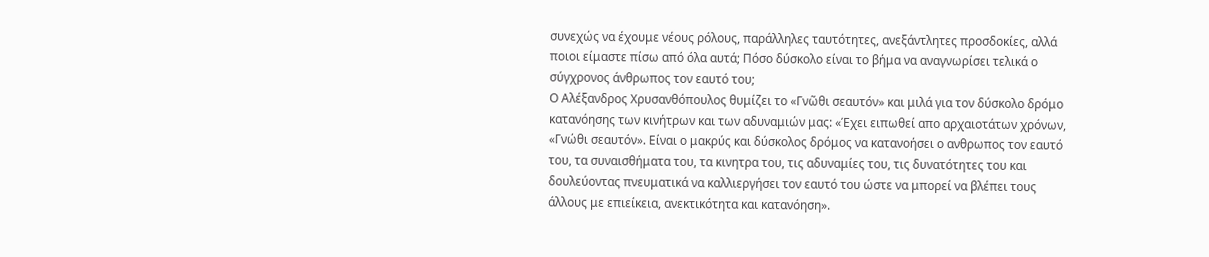συνεχώς να έχουμε νέους ρόλους, παράλληλες ταυτότητες, ανεξάντλητες προσδοκίες, αλλά ποιοι είμαστε πίσω από όλα αυτά; Πόσο δύσκολο είναι το βήμα να αναγνωρίσει τελικά ο σύγχρονος άνθρωπος τον εαυτό του;
Ο Αλέξανδρος Χρυσανθόπουλος θυμίζει το «Γνῶθι σεαυτόν» και μιλά για τον δύσκολο δρόμο κατανόησης των κινήτρων και των αδυναμιών μας: «Έχει ειπωθεί απο αρχαιοτάτων χρόνων, «Γνώθι σεαυτόν». Είναι ο μακρύς και δύσκολος δρόμος να κατανοήσει ο ανθρωπος τον εαυτό του, τα συναισθήματα του, τα κινητρα του, τις αδυναμίες του, τις δυνατότητες του και δουλεύοντας πνευματικά να καλλιεργήσει τον εαυτό του ώστε να μπορεί να βλέπει τους άλλους με επιείκεια, ανεκτικότητα και κατανόηση».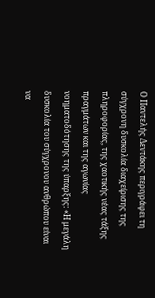Ο Παντελής Δεντάκης περιγράφει τη σύγχρονη δυσκολία διαχείρισης της πληροφορίας, της χαοτικής νέας τάξης πραγμάτων και της αγωνίας νοηματοδότησης της ύπαρξης: «Η μεγάλη δυσκολία του σύγχρονου ανθρώπου είναι να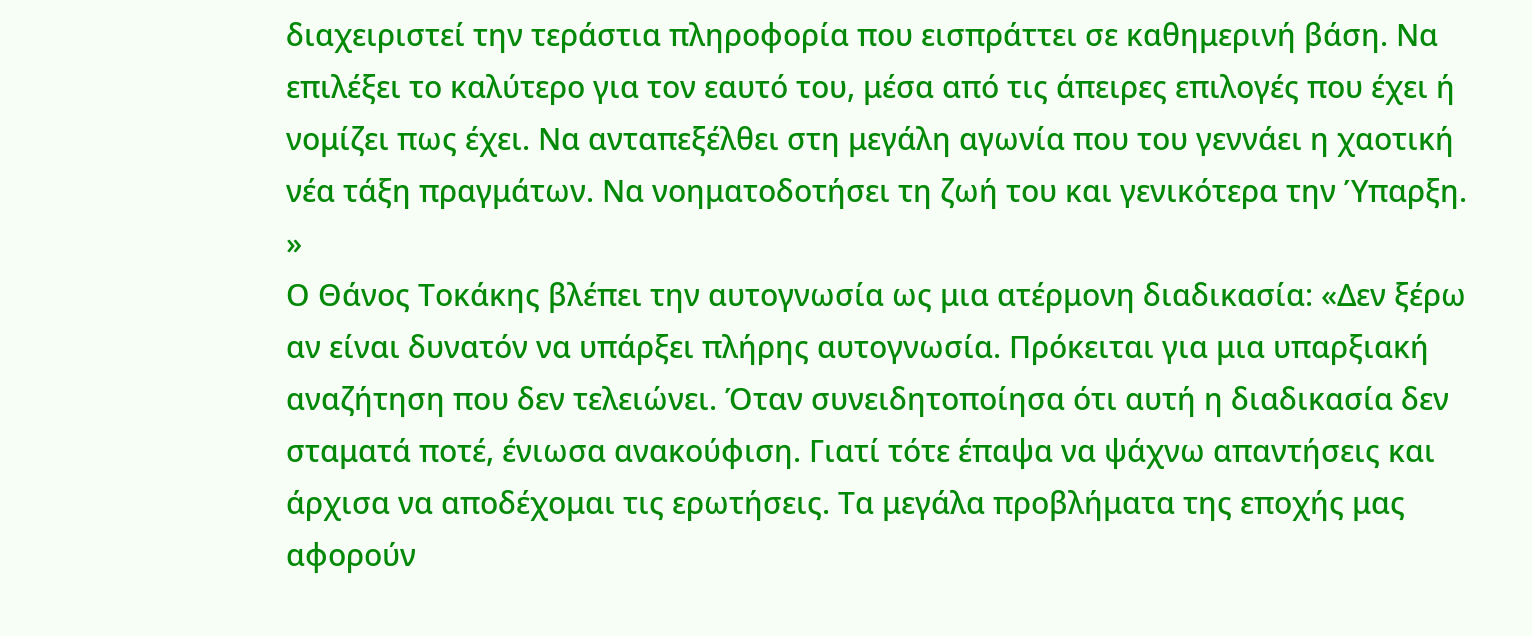διαχειριστεί την τεράστια πληροφορία που εισπράττει σε καθημερινή βάση. Να επιλέξει το καλύτερο για τον εαυτό του, μέσα από τις άπειρες επιλογές που έχει ή νομίζει πως έχει. Να ανταπεξέλθει στη μεγάλη αγωνία που του γεννάει η χαοτική νέα τάξη πραγμάτων. Να νοηματοδοτήσει τη ζωή του και γενικότερα την Ύπαρξη. »
Ο Θάνος Τοκάκης βλέπει την αυτογνωσία ως μια ατέρμονη διαδικασία: «Δεν ξέρω αν είναι δυνατόν να υπάρξει πλήρης αυτογνωσία. Πρόκειται για μια υπαρξιακή αναζήτηση που δεν τελειώνει. Όταν συνειδητοποίησα ότι αυτή η διαδικασία δεν σταματά ποτέ, ένιωσα ανακούφιση. Γιατί τότε έπαψα να ψάχνω απαντήσεις και άρχισα να αποδέχομαι τις ερωτήσεις. Τα μεγάλα προβλήματα της εποχής μας αφορούν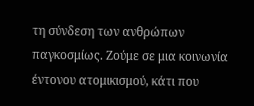τη σύνδεση των ανθρώπων παγκοσμίως. Ζούμε σε μια κοινωνία έντονου ατομικισμού, κάτι που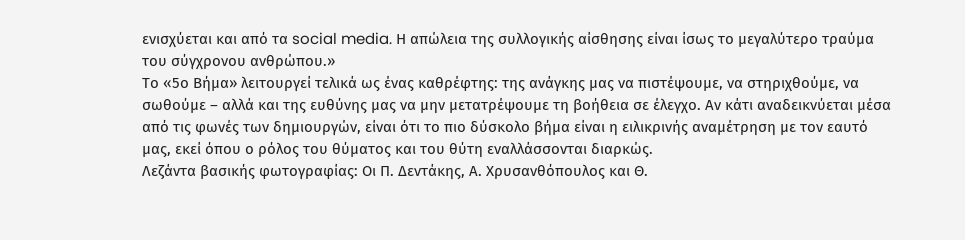ενισχύεται και από τα social media. Η απώλεια της συλλογικής αίσθησης είναι ίσως το μεγαλύτερο τραύμα του σύγχρονου ανθρώπου.»
Το «5ο Βήμα» λειτουργεί τελικά ως ένας καθρέφτης: της ανάγκης μας να πιστέψουμε, να στηριχθούμε, να σωθούμε – αλλά και της ευθύνης μας να μην μετατρέψουμε τη βοήθεια σε έλεγχο. Αν κάτι αναδεικνύεται μέσα από τις φωνές των δημιουργών, είναι ότι το πιο δύσκολο βήμα είναι η ειλικρινής αναμέτρηση με τον εαυτό μας, εκεί όπου ο ρόλος του θύματος και του θύτη εναλλάσσονται διαρκώς.
Λεζάντα βασικής φωτογραφίας: Οι Π. Δεντάκης, Α. Χρυσανθόπουλος και Θ.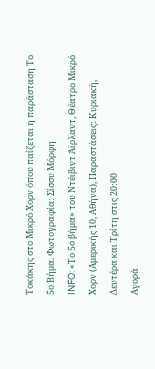Τοκάκης στο Μικρό Χορν όπου παίζεται η παράσταση Το 5ο Βήμα. Φωτογραφία: Σίσσυ Μόρφη
INFO: «Το 5ο βήμα» του Ντέιβιντ Άϊρλαντ, Θέατρο Μικρό Χορν (Αμερικής 10, Αθήνα), Παραστάσεις: Κυριακή, Δευτέρα και Τρίτη στις 20:00
Αγορά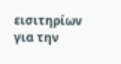εισιτηρίων για την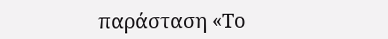παράσταση «Το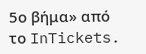5ο βήμα» από το InTickets.